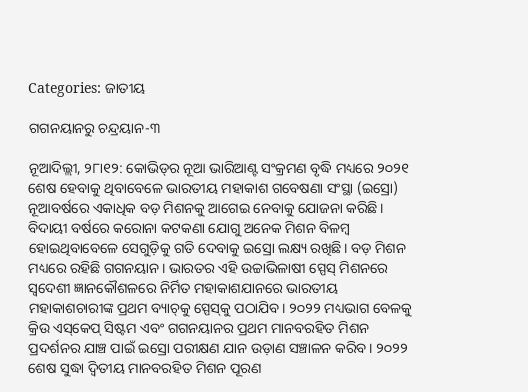Categories: ଜାତୀୟ

ଗଗନୟାନରୁ ଚନ୍ଦ୍ରୟାନ-୩

ନୂଆଦିଲ୍ଲୀ, ୨୮ା୧୨: କୋଭିଡ୍‌ର ନୂଆ ଭାରିଆଣ୍ଟ ସଂକ୍ରମଣ ବୃଦ୍ଧି ମଧ୍ୟରେ ୨୦୨୧ ଶେଷ ହେବାକୁ ଥିବାବେଳେ ଭାରତୀୟ ମହାକାଶ ଗବେଷଣା ସଂସ୍ଥା (ଇସ୍ରୋ) ନୂଆବର୍ଷରେ ଏକାଧିକ ବଡ଼ ମିଶନକୁ ଆଗେଇ ନେବାକୁ ଯୋଜନା କରିଛି। ବିଦାୟୀ ବର୍ଷରେ କରୋନା କଟକଣା ଯୋଗୁ ଅନେକ ମିଶନ ବିଳମ୍ବ ହୋଇଥିବାବେଳେ ସେଗୁଡ଼ିକୁ ଗତି ଦେବାକୁ ଇସ୍ରୋ ଲକ୍ଷ୍ୟ ରଖିଛି। ବଡ଼ ମିଶନ ମଧ୍ୟରେ ରହିଛି ଗଗନୟାନ। ଭାରତର ଏହି ଉଚ୍ଚାଭିଳାଷୀ ସ୍ପେସ୍‌ ମିଶନରେ ସ୍ବଦେଶୀ ଜ୍ଞାନକୌଶଳରେ ନିର୍ମିତ ମହାକାଶଯାନରେ ଭାରତୀୟ ମହାକାଶଚାରୀଙ୍କ ପ୍ରଥମ ବ୍ୟାଚ୍‌କୁ ସ୍ପେସ୍‌କୁ ପଠାଯିବ। ୨୦୨୨ ମଧ୍ୟଭାଗ ବେଳକୁ କ୍ରିଉ ଏସ୍‌କେପ୍‌ ସିଷ୍ଟମ ଏବଂ ଗଗନୟାନର ପ୍ରଥମ ମାନବରହିତ ମିଶନ ପ୍ରଦର୍ଶନର ଯାଞ୍ଚ ପାଇଁ ଇସ୍ରୋ ପରୀକ୍ଷଣ ଯାନ ଉଡ଼ାଣ ସଞ୍ଚାଳନ କରିବ। ୨୦୨୨ ଶେଷ ସୁଦ୍ଧା ଦ୍ୱିତୀୟ ମାନବରହିତ ମିଶନ ପୂରଣ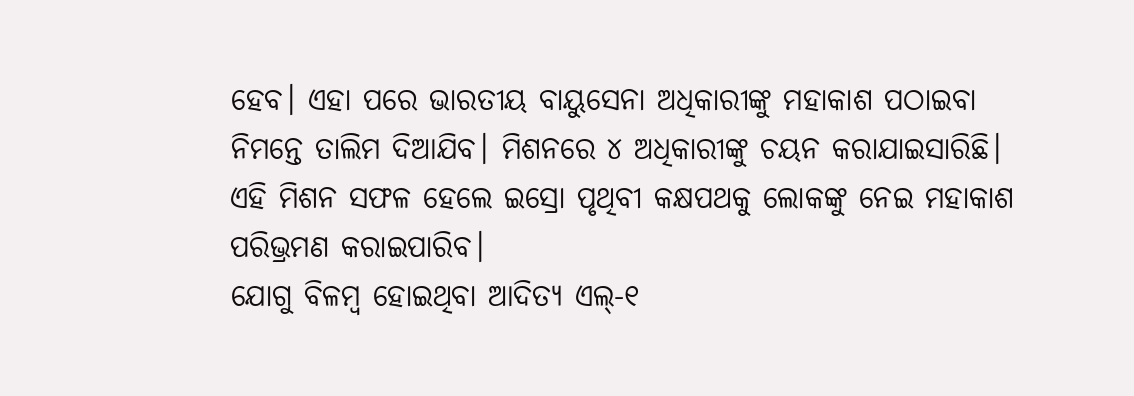ହେବ। ଏହା ପରେ ଭାରତୀୟ ବାୟୁସେନା ଅଧିକାରୀଙ୍କୁ ମହାକାଶ ପଠାଇବା ନିମନ୍ତେ ତାଲିମ ଦିଆଯିବ। ମିଶନରେ ୪ ଅଧିକାରୀଙ୍କୁ ଚୟନ କରାଯାଇସାରିଛି। ଏହି ମିଶନ ସଫଳ ହେଲେ ଇସ୍ରୋ ପୃଥିବୀ କକ୍ଷପଥକୁ ଲୋକଙ୍କୁ ନେଇ ମହାକାଶ ପରିଭ୍ରମଣ କରାଇପାରିବ।
ଯୋଗୁ ବିଳମ୍ବ ହୋଇଥିବା ଆଦିତ୍ୟ ଏଲ୍‌-୧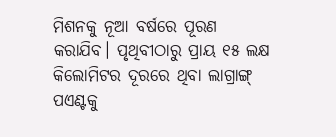ମିଶନକୁ ନୂଆ ବର୍ଷରେ ପୂରଣ କରାଯିବ। ପୃଥିବୀଠାରୁ ପ୍ରାୟ ୧୫ ଲକ୍ଷ କିଲୋମିଟର ଦୂରରେ ଥିବା ଲାଗ୍ରାଙ୍ଗ୍‌ ପଏଣ୍ଟକୁ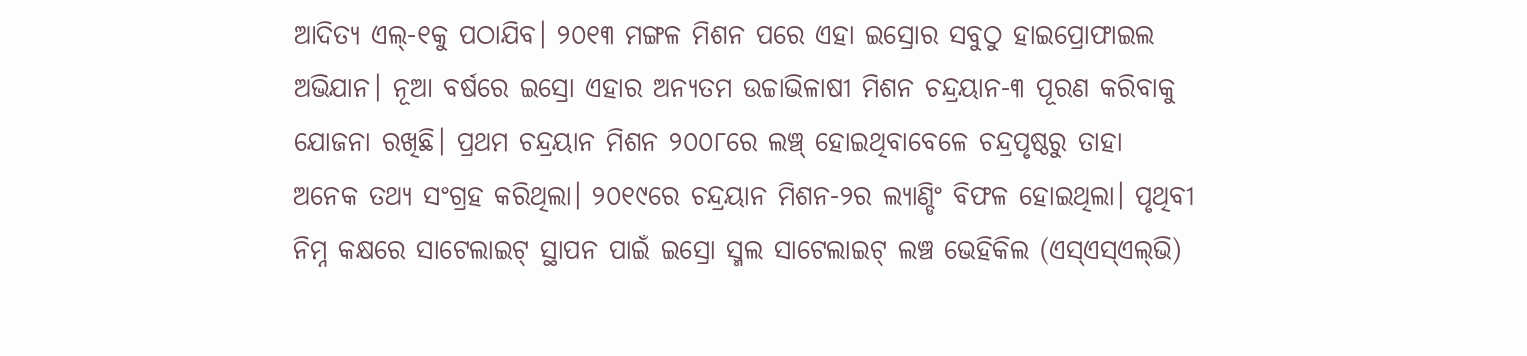ଆଦିତ୍ୟ ଏଲ୍‌-୧କୁ ପଠାଯିବ। ୨୦୧୩ ମଙ୍ଗଳ ମିଶନ ପରେ ଏହା ଇସ୍ରୋର ସବୁଠୁ ହାଇପ୍ରୋଫାଇଲ ଅଭିଯାନ। ନୂଆ ବର୍ଷରେ ଇସ୍ରୋ ଏହାର ଅନ୍ୟତମ ଉଚ୍ଚାଭିଳାଷୀ ମିଶନ ଚନ୍ଦ୍ରୟାନ-୩ ପୂରଣ କରିବାକୁ ଯୋଜନା ରଖିଛି। ପ୍ରଥମ ଚନ୍ଦ୍ରୟାନ ମିଶନ ୨୦୦୮ରେ ଲଞ୍ଚ୍‌ ହୋଇଥିବାବେଳେ ଚନ୍ଦ୍ରପୃଷ୍ଠରୁ ତାହା ଅନେକ ତଥ୍ୟ ସଂଗ୍ରହ କରିଥିଲା। ୨୦୧୯ରେ ଚନ୍ଦ୍ରୟାନ ମିଶନ-୨ର ଲ୍ୟାଣ୍ଡିଂ ବିଫଳ ହୋଇଥିଲା। ପୃଥିବୀ ନିମ୍ନ କକ୍ଷରେ ସାଟେଲାଇଟ୍‌ ସ୍ଥାପନ ପାଇଁ ଇସ୍ରୋ ସ୍ମଲ ସାଟେଲାଇଟ୍‌ ଲଞ୍ଚ ଭେହିକିଲ (ଏସ୍‌ଏସ୍‌ଏଲ୍‌ଭି)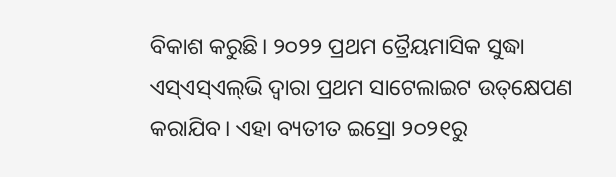ବିକାଶ କରୁଛି। ୨୦୨୨ ପ୍ରଥମ ତ୍ରୈୟମାସିକ ସୁଦ୍ଧା ଏସ୍‌ଏସ୍‌ଏଲ୍‌ଭି ଦ୍ୱାରା ପ୍ରଥମ ସାଟେଲାଇଟ ଉତ୍‌କ୍ଷେପଣ କରାଯିବ। ଏହା ବ୍ୟତୀତ ଇସ୍ରୋ ୨୦୨୧ରୁ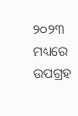୨୦୨୩ ମଧ୍ୟରେ ଉପଗ୍ରହ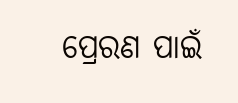ପ୍ରେରଣ ପାଇଁ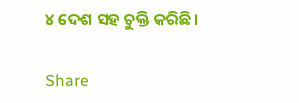୪ ଦେଶ ସହ ଚୁକ୍ତି କରିଛି।

Share